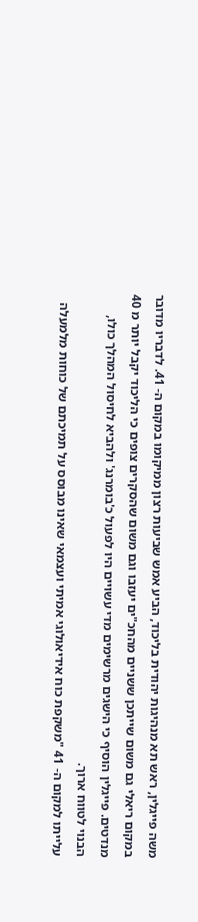משה פייגלין, ראש תא מנהיגות יהודית בליכוד, הביע אמש שביעות רצון ממיקומו במקום ה- 41. לדבריו מדובר במקום ריאלי גם משום שייתכן ששניים מהחכ"ים יעזבו וגם משום שהסקרים צופים כי הליכוד יקבל יותר מ 40 מנדטים. פייגלין הוסיף כי הישגים מרשימים מדי עשויים היו לפעול כ'בומרנג' ולהביא לחיסול המהלך כולו, הבנוי לטווח ארוך.
עלייתו למקום ה- 41 "משקפת כוח אידיאולוגי אמיתי ועצמאי שאינו מבוסס על תמיכתם של כוחות מלמעלה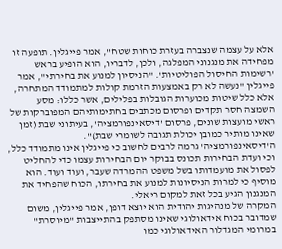אלא על עצמה שנצברה בעזרת כוחות שטח", אמר פייגלין. תופעה זו מפחידה את מנגנוני המפלגה, ולכן, לדבריו, הוא הופיע בראש 'רשימות החיסול הפוליטיות'. "הניסיון למנוע את בחירתי", אמר פייגלין "נעשה לא רק באמצעות הזרמת קולות למתמודד המתחרה, אלא כלל שיטות מכוערות הגובלות בפלילים, אשר כללו: מסע השמצה חסר תקדים ופרסום מכתבים בחתימותיהם המפוברקות של ראשי מועצות שונים, פרסום 'דיסאינפורמציה', בעיתוני שבת (זמן שאינו מותיר כמובן יכולת תגובה לשומרי שבת)".
ה'דיסאינפורמציה' גרמה לרבים לחשוב כי פייגלין אינו מתמודד כלל, וכי ועדת הבחירות תכונס בבוקר יום הבחירות עצמו כדי להחליט לפסול את מועמדותו בשל משפט ההמרדה שעבר, ועוד ועוד. הוא מוסיף כי למרות הניסיונות למנוע את בחירתו, הכוח שהפחיד את המנגנון הגיע בכל זאת למקום ריאלי.
המקרה של מנהיגות יהודית הוא יוצא דופן, אמר פייגלין, משום שמדובר בכוח אידאולוגי שאינו מסתפק בהתייצבות "מיוסרת" במרומי המגדלור האידאולוגי כמו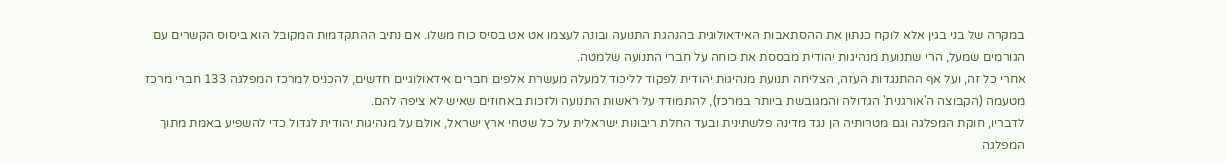במקרה של בני בגין אלא לוקח כנתון את ההסתאבות האידאולוגית בהנהגת התנועה ובונה לעצמו אט אט בסיס כוח משלו. אם נתיב ההתקדמות המקובל הוא ביסוס הקשרים עם הגורמים שמעל, הרי שתנועת מנהיגות יהודית מבססת את כוחה על חברי התנועה שלמטה.
אחרי כל זה, ועל אף ההתנגדות העזה, הצליחה תנועת מנהיגות יהודית לפקוד לליכוד למעלה מעשרת אלפים חברים אידאולוגיים חדשים, להכניס למרכז המפלגה 133 חברי מרכז מטעמה (הקבוצה ה'אורגנית' הגדולה והמגובשת ביותר במרכז), להתמודד על ראשות התנועה ולזכות באחוזים שאיש לא ציפה להם.
לדבריו, חוקת המפלגה וגם מטרותיה הן נגד מדינה פלשתינית ובעד החלת ריבונות ישראלית על כל שטחי ארץ ישראל, אולם על מנהיגות יהודית לגדול כדי להשפיע באמת מתוך המפלגה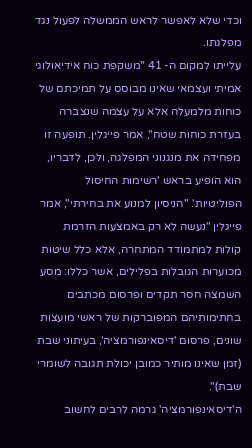וכדי שלא לאפשר לראש הממשלה לפעול נגד מפלגתו.
עלייתו למקום ה- 41 "משקפת כוח אידיאולוגי אמיתי ועצמאי שאינו מבוסס על תמיכתם של כוחות מלמעלה אלא על עצמה שנצברה בעזרת כוחות שטח", אמר פייגלין. תופעה זו מפחידה את מנגנוני המפלגה, ולכן, לדבריו, הוא הופיע בראש 'רשימות החיסול הפוליטיות'. "הניסיון למנוע את בחירתי", אמר פייגלין "נעשה לא רק באמצעות הזרמת קולות למתמודד המתחרה, אלא כלל שיטות מכוערות הגובלות בפלילים, אשר כללו: מסע השמצה חסר תקדים ופרסום מכתבים בחתימותיהם המפוברקות של ראשי מועצות שונים, פרסום 'דיסאינפורמציה', בעיתוני שבת (זמן שאינו מותיר כמובן יכולת תגובה לשומרי שבת)".
ה'דיסאינפורמציה' גרמה לרבים לחשוב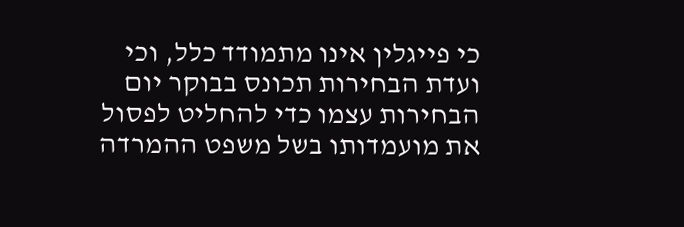כי פייגלין אינו מתמודד כלל, וכי ועדת הבחירות תכונס בבוקר יום הבחירות עצמו כדי להחליט לפסול את מועמדותו בשל משפט ההמרדה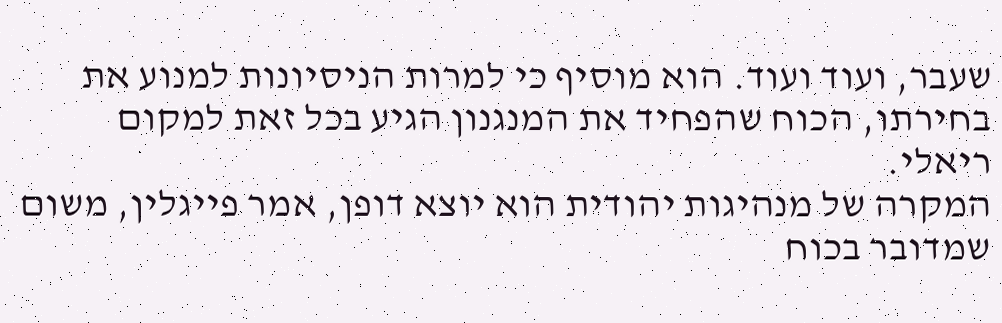שעבר, ועוד ועוד. הוא מוסיף כי למרות הניסיונות למנוע את בחירתו, הכוח שהפחיד את המנגנון הגיע בכל זאת למקום ריאלי.
המקרה של מנהיגות יהודית הוא יוצא דופן, אמר פייגלין, משום שמדובר בכוח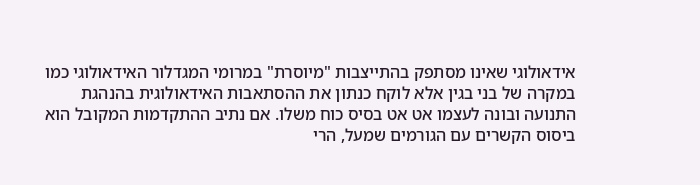אידאולוגי שאינו מסתפק בהתייצבות "מיוסרת" במרומי המגדלור האידאולוגי כמו במקרה של בני בגין אלא לוקח כנתון את ההסתאבות האידאולוגית בהנהגת התנועה ובונה לעצמו אט אט בסיס כוח משלו. אם נתיב ההתקדמות המקובל הוא ביסוס הקשרים עם הגורמים שמעל, הרי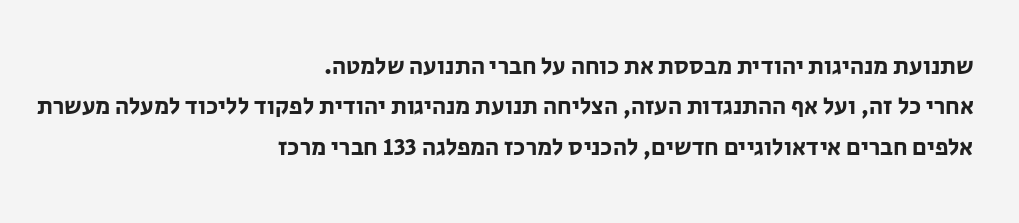שתנועת מנהיגות יהודית מבססת את כוחה על חברי התנועה שלמטה.
אחרי כל זה, ועל אף ההתנגדות העזה, הצליחה תנועת מנהיגות יהודית לפקוד לליכוד למעלה מעשרת אלפים חברים אידאולוגיים חדשים, להכניס למרכז המפלגה 133 חברי מרכז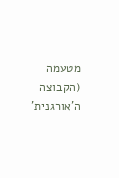מטעמה (הקבוצה ה'אורגנית'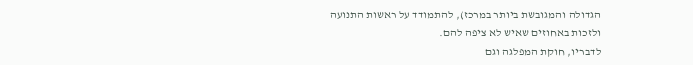הגדולה והמגובשת ביותר במרכז), להתמודד על ראשות התנועה ולזכות באחוזים שאיש לא ציפה להם.
לדבריו, חוקת המפלגה וגם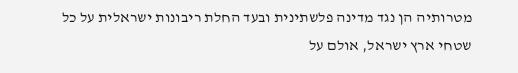מטרותיה הן נגד מדינה פלשתינית ובעד החלת ריבונות ישראלית על כל שטחי ארץ ישראל, אולם על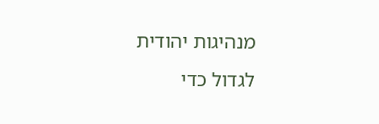מנהיגות יהודית לגדול כדי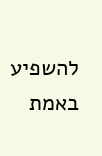להשפיע באמת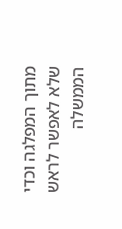מתוך המפלגה וכדי שלא לאפשר לראש הממשלה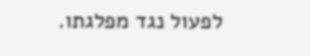לפעול נגד מפלגתו.